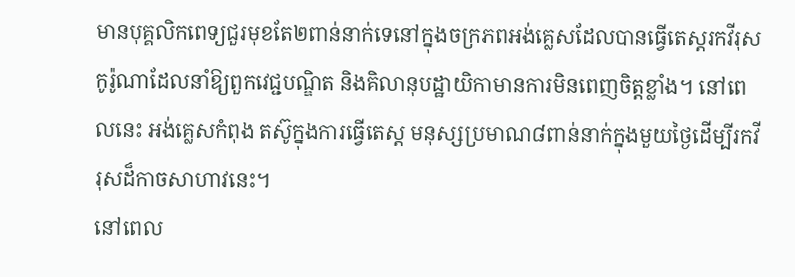មានបុគ្គលិកពេទ្យជួរមុខតែ២ពាន់នាក់ទេនៅក្នុងចក្រភពអង់គ្លេសដែលបានធ្វើតេស្តរកវីរុសកូរ៉ូណាដែលនាំឱ្យពួកវេជ្ជបណ្ឌិត និងគិលានុបដ្ឋាយិកាមានការមិនពេញចិត្តខ្លាំង។ នៅពេលនេះ អង់គ្លេសកំពុង តស៊ូក្នុងការធ្វើតេស្ត មនុស្សប្រមាណ៨ពាន់នាក់ក្នុងមួយថ្ងៃដើម្បីរកវីរុសដ៏កាចសាហាវនេះ។
នៅពេល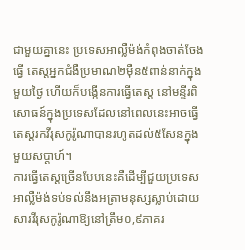ជាមួយគ្នានេះ ប្រទេសអាល្លឺម៉ង់កំពុងចាត់ចែងធ្វើ តេស្តអ្នកជំងឺប្រមាណ២ម៉ឺន៥ពាន់នាក់ក្នុងមួយថ្ងៃ ហើយក៏បង្កើនការធ្វើតេស្ត នៅមន្ទីរពិសោធន៍ក្នុងប្រទេសដែលនៅពេលនេះអាចធ្វើ តេស្តរកវីរុសកូរ៉ូណាបានរហូតដល់៥សែនក្នុងមួយសប្តាហ៍។
ការធ្វើតេស្តច្រើនបែបនេះគឺដើម្បីជួយប្រទេសអាល្លឺម៉ង់ទប់ទល់នឹងអត្រាមនុស្សស្លាប់ដោយសារវីរុសកូរ៉ូណាឱ្យនៅត្រឹម០,៩ភាគរ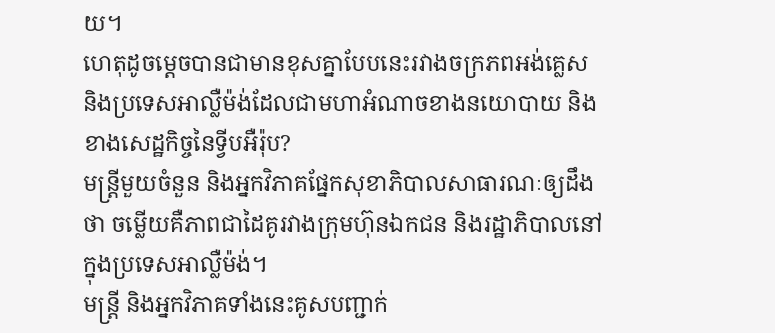យ។
ហេតុដូចម្តេចបានជាមានខុសគ្នាបែបនេះរវាងចក្រភពអង់គ្លេស និងប្រទេសអាល្លឺម៉ង់ដែលជាមហាអំណាចខាងនយោបាយ និងខាងសេដ្ឋកិច្ចនៃទ្វីបអឺរ៉ុប?
មន្ត្រីមួយចំនួន និងអ្នកវិភាគផ្នែកសុខាភិបាលសាធារណៈឲ្យដឹងថា ចម្លើយគឺភាពជាដៃគូរវាងក្រុមហ៊ុនឯកជន និងរដ្ឋាភិបាលនៅក្នុងប្រទេសអាល្លឺម៉ង់។
មន្ត្រី និងអ្នកវិភាគទាំងនេះគូសបញ្ជាក់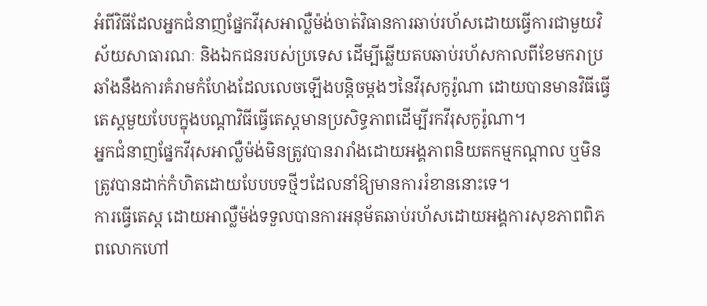អំពីវិធីដែលអ្នកជំនាញផ្នែកវីរុសអាល្លឺម៉ង់ចាត់វិធានការឆាប់រហ័សដោយធ្វើការជាមួយវិស័យសាធារណៈ និងឯកជនរបស់ប្រទេស ដើម្បីឆ្លើយតបឆាប់រហ័សកាលពីខែមករាប្រឆាំងនឹងការគំរាមកំហែងដែលលេចឡើងបន្តិចម្តងៗនៃវីរុសកូរ៉ូណា ដោយបានមានវិធីធ្វើតេស្តមួយបែបក្នុងបណ្តាវិធីធ្វើតេស្តមានប្រសិទ្ធភាពដើម្បីរកវីរុសកូរ៉ូណា។
អ្នកជំនាញផ្នែកវីរុសអាល្លឺម៉ង់មិនត្រូវបានរារាំងដោយអង្គភាពនិយតកម្មកណ្តាល ឬមិនត្រូវបានដាក់កំហិតដោយបែបបទថ្មីៗដែលនាំឱ្យមានការរំខាននោះទេ។
ការធ្វើតេស្ត ដោយអាល្លឺម៉ង់ទទួលបានការអនុម័តឆាប់រហ័សដោយអង្គការសុខភាពពិភពលោកហៅ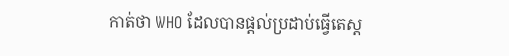កាត់ថា WHO ដែលបានផ្តល់ប្រដាប់ធ្វើតេស្ត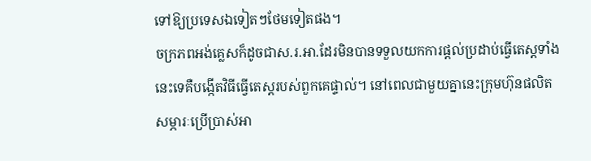ទៅឱ្យប្រទេសឯទៀតៗថែមទៀតផង។
ចក្រភពអង់គ្លេសក៏ដូចជាស.រ.អា.ដែរមិនបានទទួលយកការផ្តល់ប្រដាប់ធ្វើតេស្តទាំងនេះទេគឺបង្កើតវិធីធ្វើតេស្តរបស់ពួកគេផ្ទាល់។ នៅពេលជាមួយគ្នានេះក្រុមហ៊ុនផលិតសម្ភារៈប្រើប្រាស់អា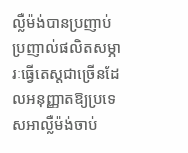ល្លឺម៉ង់បានប្រញាប់ប្រញាល់ផលិតសម្ភារៈធ្វើតេស្តជាច្រើនដែលអនុញ្ញាតឱ្យប្រទេសអាល្លឺម៉ង់ចាប់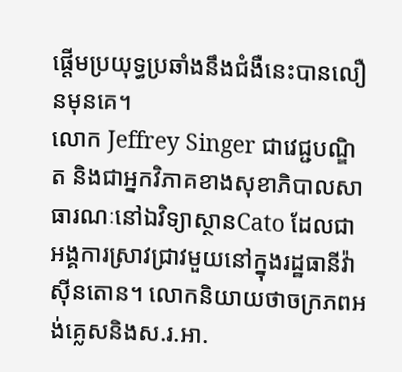ផ្តើមប្រយុទ្ធប្រឆាំងនឹងជំងឺនេះបានលឿនមុនគេ។
លោក Jeffrey Singer ជាវេជ្ជបណ្ឌិត និងជាអ្នកវិភាគខាងសុខាភិបាលសាធារណៈនៅឯវិទ្យាស្ថានCato ដែលជាអង្គការស្រាវជ្រាវមួយនៅក្នុងរដ្ឋធានីវ៉ាស៊ីនតោន។ លោកនិយាយថាចក្រភពអង់គ្លេសនិងស.រ.អា.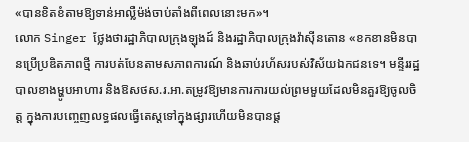«បានខិតខំតាមឱ្យទាន់អាល្លឺម៉ង់ចាប់តាំងពីពេលនោះមក»។
លោក Singer ថ្លែងថារដ្ឋាភិបាលក្រុងឡុងដ៍ និងរដ្ឋាភិបាលក្រុងវ៉ាស៊ីនតោន «ខកខានមិនបានប្រើប្រឌិតភាពថ្មី ការបត់បែនតាមសភាពការណ៍ និងឆាប់រហ័សរបស់វិស័យឯកជនទេ។ មន្ទីររដ្ឋបាលខាងម្ហូបអាហារ និងឱសថស.រ.អា.តម្រូវឱ្យមានការការយល់ព្រមមួយដែលមិនគួរឱ្យចូលចិត្ត ក្នុងការបញ្ចេញលទ្ធផលធ្វើតេស្តទៅក្នុងផ្សារហើយមិនបានផ្ត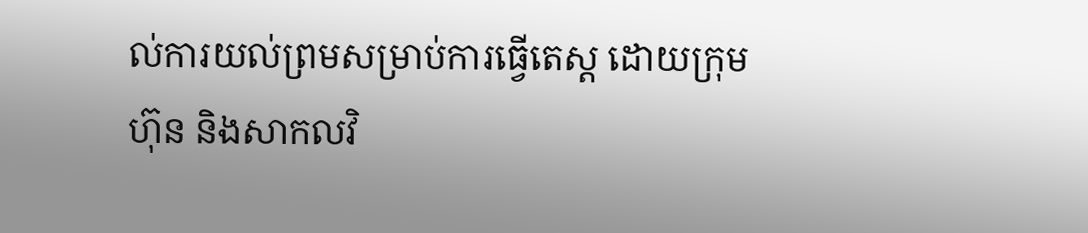ល់ការយល់ព្រមសម្រាប់ការធ្វើតេស្ត ដោយក្រុមហ៊ុន និងសាកលវិ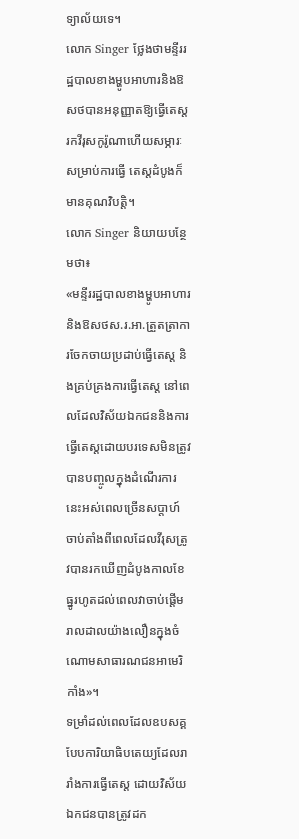ទ្យាល័យទេ។
លោក Singer ថ្លែងថាមន្ទីររដ្ឋបាលខាងម្ហូបអាហារនិងឱសថបានអនុញ្ញាតឱ្យធ្វើតេស្តរកវីរុសកូរ៉ូណាហើយសម្ភារៈសម្រាប់ការធ្វើ តេស្តដំបូងក៏មានគុណវិបត្តិ។
លោក Singer និយាយបន្ថែមថា៖
«មន្ទីររដ្ឋបាលខាងម្ហូបអាហារ និងឱសថស.រ.អា.ត្រួតត្រាការចែកចាយប្រដាប់ធ្វើតេស្ត និងគ្រប់គ្រងការធ្វើតេស្ត នៅពេលដែលវិស័យឯកជននិងការធ្វើតេស្តដោយបរទេសមិនត្រូវបានបញ្ចូលក្នុងដំណើរការនេះអស់ពេលច្រើនសប្តាហ៍ចាប់តាំងពីពេលដែលវីរុសត្រូវបានរកឃើញដំបូងកាលខែធ្នូរហូតដល់ពេលវាចាប់ផ្តើមរាលដាលយ៉ាងលឿនក្នុងចំណោមសាធារណជនអាមេរិកាំង»។
ទម្រាំដល់ពេលដែលឧបសគ្គបែបការិយាធិបតេយ្យដែលរារាំងការធ្វើតេស្ត ដោយវិស័យឯកជនបានត្រូវដក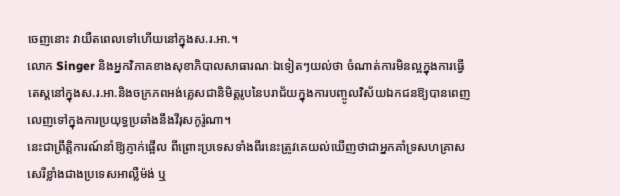ចេញនោះ វាយឺតពេលទៅហើយនៅក្នុងស.រ.អា.។
លោក Singer និងអ្នកវិភាគខាងសុខាភិបាលសាធារណៈឯទៀតៗយល់ថា ចំណាត់ការមិនល្អក្នុងការធ្វើតេស្តនៅក្នុងស.រ.អា.និងចក្រភពអង់គ្លេសជានិមិត្តរូបនៃបរាជ័យក្នុងការបញ្ចូលវិស័យឯកជនឱ្យបានពេញលេញទៅក្នុងការប្រយុទ្ធប្រឆាំងនឹងវីរុសកូរ៉ូណា។
នេះជាព្រឹត្តិការណ៍នាំឱ្យភ្ញាក់ផ្អើល ពីព្រោះប្រទេសទាំងពីរនេះត្រូវគេយល់ឃើញថាជាអ្នកគាំទ្រសហគ្រាសសេរីខ្លាំងជាងប្រទេសអាល្លឺម៉ង់ ឬ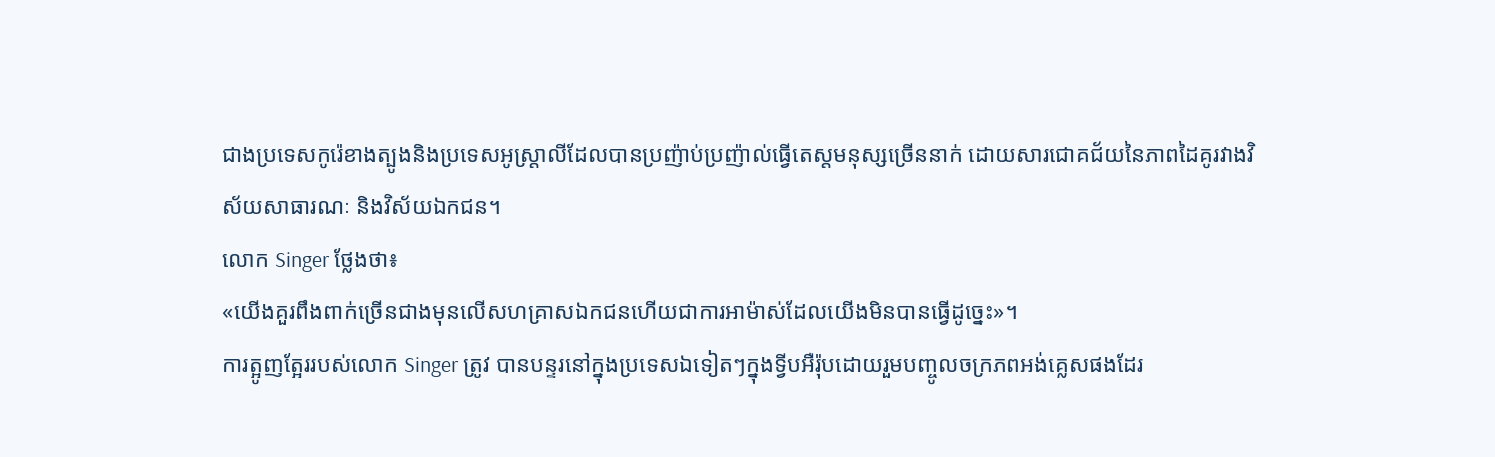ជាងប្រទេសកូរ៉េខាងត្បូងនិងប្រទេសអូស្ត្រាលីដែលបានប្រញ៉ាប់ប្រញ៉ាល់ធ្វើតេស្តមនុស្សច្រើននាក់ ដោយសារជោគជ័យនៃភាពដៃគូរវាងវិស័យសាធារណៈ និងវិស័យឯកជន។
លោក Singer ថ្លែងថា៖
«យើងគួរពឹងពាក់ច្រើនជាងមុនលើសហគ្រាសឯកជនហើយជាការអាម៉ាស់ដែលយើងមិនបានធ្វើដូច្នេះ»។
ការត្អូញត្អែររបស់លោក Singer ត្រូវ បានបន្ទរនៅក្នុងប្រទេសឯទៀតៗក្នុងទ្វីបអឺរ៉ុបដោយរួមបញ្ចូលចក្រភពអង់គ្លេសផងដែរ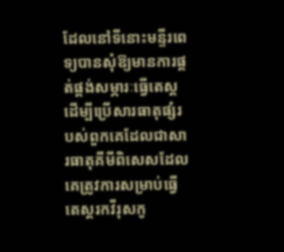ដែលនៅទីនោះមន្ទីរពេទ្យបានសុំឱ្យមានការផ្គត់ផ្គង់សម្ភារៈធ្វើតេស្តដើម្បីប្រើសារធាតុផ្សំរបស់ពួកគេដែលជាសារធាតុគីមីពិសេសដែលគេត្រូវការសម្រាប់ធ្វើតេស្តរកវីរុសកូ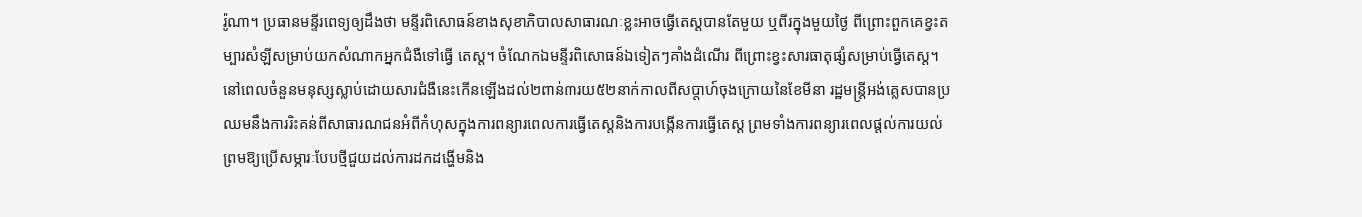រ៉ូណា។ ប្រធានមន្ទីរពេទ្យឲ្យដឹងថា មន្ទីរពិសោធន៍ខាងសុខាភិបាលសាធារណៈខ្លះអាចធ្វើតេស្តបានតែមួយ ឬពីរក្នុងមួយថ្ងៃ ពីព្រោះពួកគេខ្វះតម្បារសំឡីសម្រាប់យកសំណាកអ្នកជំងឺទៅធ្វើ តេស្ត។ ចំណែកឯមន្ទីរពិសោធន៍ឯទៀតៗគាំងដំណើរ ពីព្រោះខ្វះសារធាតុផ្សំសម្រាប់ធ្វើតេស្ត។
នៅពេលចំនួនមនុស្សស្លាប់ដោយសារជំងឺនេះកើនឡើងដល់២ពាន់៣រយ៥២នាក់កាលពីសប្តាហ៍ចុងក្រោយនៃខែមីនា រដ្ឋមន្ត្រីអង់គ្លេសបានប្រឈមនឹងការរិះគន់ពីសាធារណជនអំពីកំហុសក្នុងការពន្យារពេលការធ្វើតេស្តនិងការបង្កើនការធ្វើតេស្ត ព្រមទាំងការពន្យារពេលផ្តល់ការយល់ព្រមឱ្យប្រើសម្ភារៈបែបថ្មីជួយដល់ការដកដង្ហើមនិង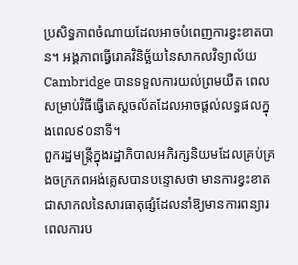ប្រសិទ្ធភាពចំណាយដែលអាចបំពេញការខ្វះខាតបាន។ អង្គភាពធ្វើរោគវិនិច្ឆ័យនៃសាកលវិទ្យាល័យ Cambridge បានទទួលការយល់ព្រមយឺត ពេលសម្រាប់វិធីធ្វើតេស្តចល័តដែលអាចផ្តល់លទ្ធផលក្នុងពេល៩០នាទី។
ពួករដ្ឋមន្ត្រីក្នុងរដ្ឋាភិបាលអភិរក្សនិយមដែលគ្រប់គ្រងចក្រភពអង់គ្លេសបានបន្ទោសថា មានការខ្វះខាតជាសាកលនៃសារធាតុផ្សំដែលនាំឱ្យមានការពន្យារពេលការប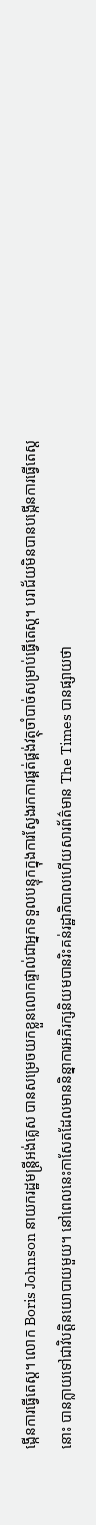ង្កើនការធ្វើតេស្ត។ លោក Boris Johnson នាយករដ្ឋមន្ត្រីអង់គ្លេស បានសម្រេចយកខ្លួនលោកផ្ទាល់ជាអ្នកទទួលបន្ទុកក្នុងការស្វែងរកការផ្គត់ផ្គង់វត្ថុចាំបាច់សម្រាប់ធ្វើតេស្ត។ បរាជ័យមិនបានបង្កើនការធ្វើតេស្ត នោះ បានក្លាយទៅជាវិបត្តិនយោបាយមួយ។ នៅពេលនេះកាសែតដែលមាននិន្នាការអភិរក្សនិយមបានរិះគន់រដ្ឋាភិបាលហើយសារព័ត៌មាន The Times បានផ្សាយថា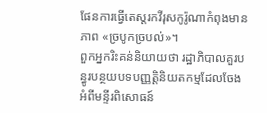ផែនការធ្វើតេស្តរកវីរុសកូរ៉ូណាកំពុងមានភាព «ច្របូកច្របល់»។
ពួកអ្នករិះគន់និយាយថា រដ្ឋាភិបាលគួរបន្ធូរបន្ថយបទបញ្ញត្តិនិយតកម្មដែលចែងអំពីមន្ទីរពិសោធន៍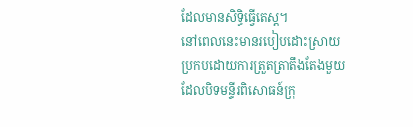ដែលមានសិទ្ធិធ្វើតេស្ត។
នៅពេលនេះមានរបៀបដោះស្រាយប្រកបដោយការត្រួតត្រាតឹងតែងមួយដែលបិទមន្ទីរពិសោធន៍ក្រុ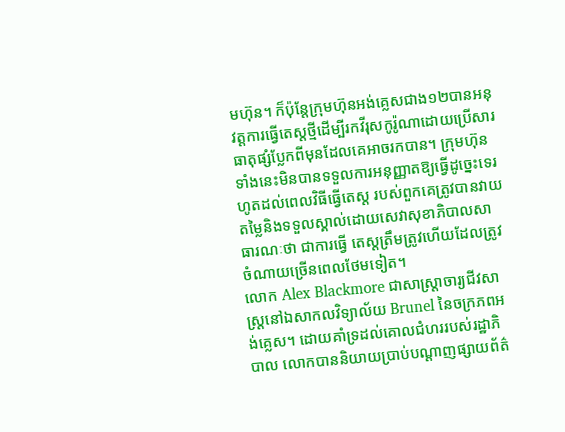មហ៊ុន។ ក៏ប៉ុន្តែក្រុមហ៊ុនអង់គ្លេសជាង១២បានអនុវត្តការធ្វើតេស្តថ្មីដើម្បីរកវីរុសកូរ៉ូណាដោយប្រើសារធាតុផ្សំប្លែកពីមុនដែលគេអាចរកបាន។ ក្រុមហ៊ុនទាំងនេះមិនបានទទួលការអនុញ្ញាតឱ្យធ្វើដូច្នេះទេរហូតដល់ពេលវិធីធ្វើតេស្ត របស់ពួកគេត្រូវបានវាយតម្លៃនិងទទួលស្គាល់ដោយសេវាសុខាភិបាលសាធារណៈថា ជាការធ្វើ តេស្តត្រឹមត្រូវហើយដែលត្រូវចំណាយច្រើនពេលថែមទៀត។
លោក Alex Blackmore ជាសាស្ត្រាចារ្យជីវសាស្ត្រនៅឯសាកលវិទ្យាល័យ Brunel នៃចក្រភពអង់គ្លេស។ ដោយគាំទ្រដល់គោលជំហររបស់រដ្ឋាភិបាល លោកបាននិយាយប្រាប់បណ្តាញផ្សាយព័ត៌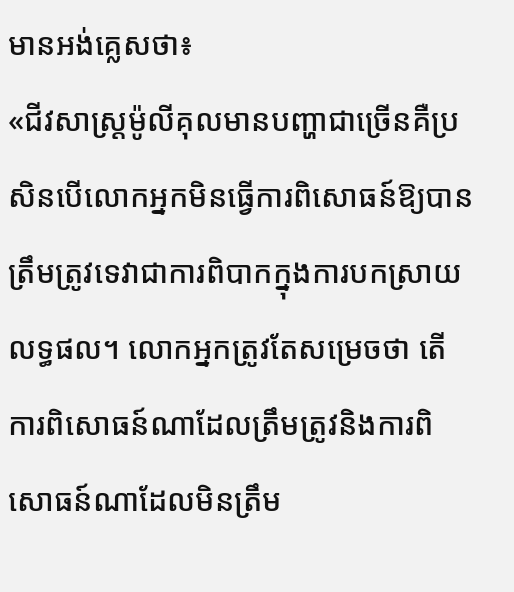មានអង់គ្លេសថា៖
«ជីវសាស្ត្រម៉ូលីគុលមានបញ្ហាជាច្រើនគឺប្រសិនបើលោកអ្នកមិនធ្វើការពិសោធន៍ឱ្យបានត្រឹមត្រូវទេវាជាការពិបាកក្នុងការបកស្រាយលទ្ធផល។ លោកអ្នកត្រូវតែសម្រេចថា តើការពិសោធន៍ណាដែលត្រឹមត្រូវនិងការពិសោធន៍ណាដែលមិនត្រឹម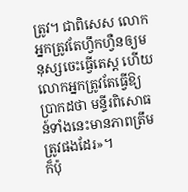ត្រូវ។ ជាពិសេស លោកអ្នកត្រូវតែហ្វឹកហ្វឺនឲ្យមនុស្សចេះធ្វើតេស្ត ហើយលោកអ្នកត្រូវតែធ្វើឱ្យប្រាកដថា មន្ទីរពិសោធន៍ទាំងនេះមានភាពត្រឹមត្រូវផងដែរ»។
ក៏ប៉ុ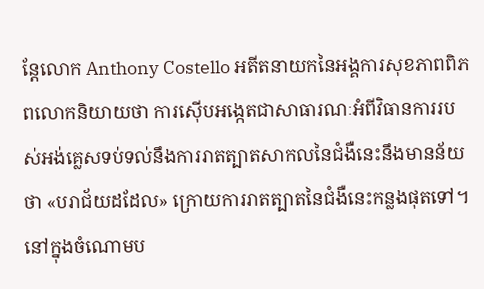ន្តែលោក Anthony Costello អតីតនាយកនៃអង្គការសុខភាពពិភពលោកនិយាយថា ការស៊ើបអង្កេតជាសាធារណៈអំពីវិធានការរបស់អង់គ្លេសទប់ទល់នឹងការរាតត្បាតសាកលនៃជំងឺនេះនឹងមានន័យថា «បរាជ័យដដែល» ក្រោយការរាតត្បាតនៃជំងឺនេះកន្លងផុតទៅ។
នៅក្នុងចំណោមប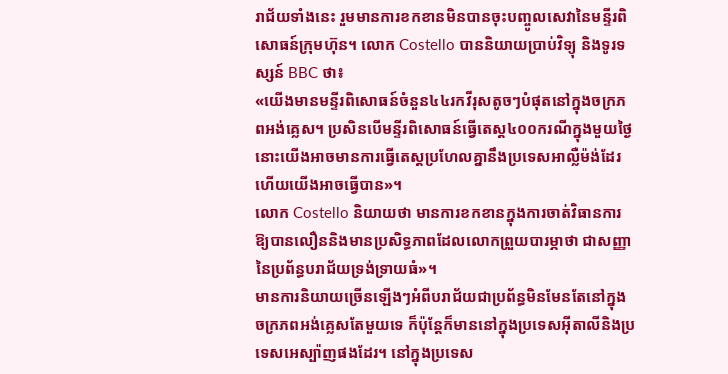រាជ័យទាំងនេះ រួមមានការខកខានមិនបានចុះបញ្ចូលសេវានៃមន្ទីរពិសោធន៍ក្រុមហ៊ុន។ លោក Costello បាននិយាយប្រាប់វិទ្យុ និងទូរទស្សន៍ BBC ថា៖
«យើងមានមន្ទីរពិសោធន៍ចំនួន៤៤រកវីរុសតូចៗបំផុតនៅក្នុងចក្រភពអង់គ្លេស។ ប្រសិនបើមន្ទីរពិសោធន៍ធ្វើតេស្ត៤០០ករណីក្នុងមួយថ្ងៃ នោះយើងអាចមានការធ្វើតេស្តប្រហែលគ្នានឹងប្រទេសអាល្លឺម៉ង់ដែរហើយយើងអាចធ្វើបាន»។
លោក Costello និយាយថា មានការខកខានក្នុងការចាត់វិធានការឱ្យបានលឿននិងមានប្រសិទ្ធភាពដែលលោកព្រួយបារម្ភាថា ជាសញ្ញានៃប្រព័ន្ធបរាជ័យទ្រង់ទ្រាយធំ»។
មានការនិយាយច្រើនឡើងៗអំពីបរាជ័យជាប្រព័ន្ធមិនមែនតែនៅក្នុងចក្រភពអង់គ្លេសតែមួយទេ ក៏ប៉ុន្តែក៏មាននៅក្នុងប្រទេសអ៊ីតាលីនិងប្រទេសអេស្ប៉ាញផងដែរ។ នៅក្នុងប្រទេស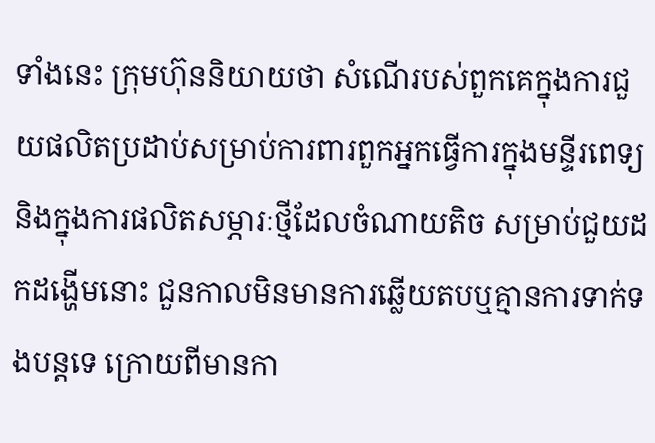ទាំងនេះ ក្រុមហ៊ុននិយាយថា សំណើរបស់ពួកគេក្នុងការជួយផលិតប្រដាប់សម្រាប់ការពារពួកអ្នកធ្វើការក្នុងមន្ទីរពេទ្យនិងក្នុងការផលិតសម្ភារៈថ្មីដែលចំណាយតិច សម្រាប់ជួយដកដង្ហើមនោះ ជួនកាលមិនមានការឆ្លើយតបឬគ្មានការទាក់ទងបន្តទេ ក្រោយពីមានកា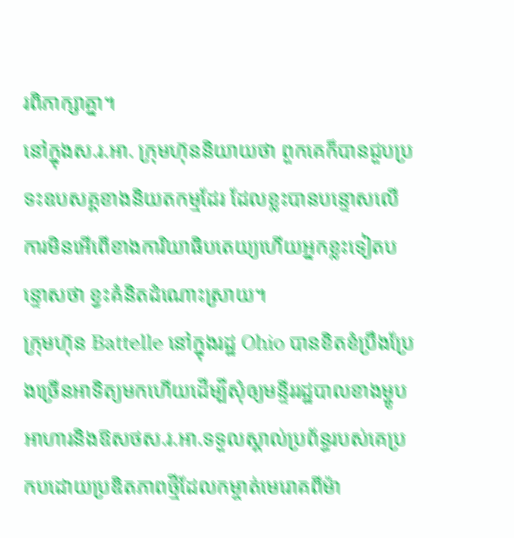រពិភាក្សាគ្នា។
នៅក្នុងស.រ.អា. ក្រុមហ៊ុននិយាយថា ពួកគេក៏បានជួបប្រទះឧបសគ្គខាងនិយតកម្មដែរ ដែលខ្លះបានបន្ទោសលើការមិនអើពើខាងការិយាធិបតេយ្យហើយអ្នកខ្លះទៀតបន្ទោសថា ខ្វះគំនិតដំណោះស្រាយ។
ក្រុមហ៊ុន Battelle នៅក្នុងរដ្ឋ Ohio បានខិតខំប្រឹងប្រែងច្រើនអាទិត្យមកហើយដើម្បីសុំឲ្យមន្ទីររដ្ឋបាលខាងម្ហូបអាហារនិងឱសថស.រ.អា.ទទួលស្គាល់ប្រព័ន្ធរបស់គេប្រកបដោយប្រឌិតភាពថ្មីដែលកម្ចាត់មេរោគពីម៉ា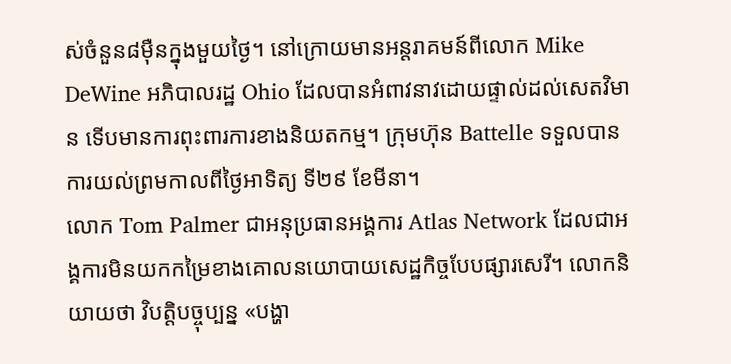ស់ចំនួន៨ម៉ឺនក្នុងមួយថ្ងៃ។ នៅក្រោយមានអន្តរាគមន៍ពីលោក Mike DeWine អភិបាលរដ្ឋ Ohio ដែលបានអំពាវនាវដោយផ្ទាល់ដល់សេតវិមាន ទើបមានការពុះពារការខាងនិយតកម្ម។ ក្រុមហ៊ុន Battelle ទទួលបានការយល់ព្រមកាលពីថ្ងៃអាទិត្យ ទី២៩ ខែមីនា។
លោក Tom Palmer ជាអនុប្រធានអង្គការ Atlas Network ដែលជាអង្គការមិនយកកម្រៃខាងគោលនយោបាយសេដ្ឋកិច្ចបែបផ្សារសេរី។ លោកនិយាយថា វិបត្តិបច្ចុប្បន្ន «បង្ហា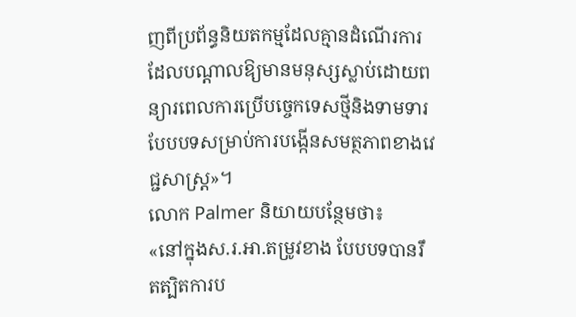ញពីប្រព័ន្ធនិយតកម្មដែលគ្មានដំណើរការដែលបណ្តាលឱ្យមានមនុស្សស្លាប់ដោយពន្យារពេលការប្រើបច្ចេកទេសថ្មីនិងទាមទារបែបបទសម្រាប់ការបង្កើនសមត្ថភាពខាងវេជ្ជសាស្ត្រ»។
លោក Palmer និយាយបន្ថែមថា៖
«នៅក្នុងស.រ.អា.តម្រូវខាង បែបបទបានរឹតត្បិតការប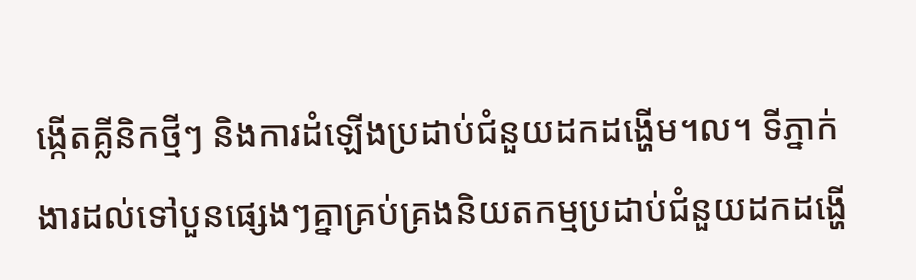ង្កើតគ្លីនិកថ្មីៗ និងការដំឡើងប្រដាប់ជំនួយដកដង្ហើម។ល។ ទីភ្នាក់ងារដល់ទៅបួនផ្សេងៗគ្នាគ្រប់គ្រងនិយតកម្មប្រដាប់ជំនួយដកដង្ហើ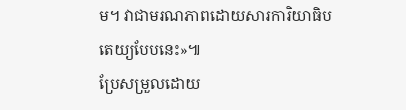ម។ វាជាមរណភាពដោយសារការិយាធិបតេយ្យបែបនេះ»៕
ប្រែសម្រួលដោយ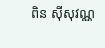ពិន ស៊ីសុវណ្ណ